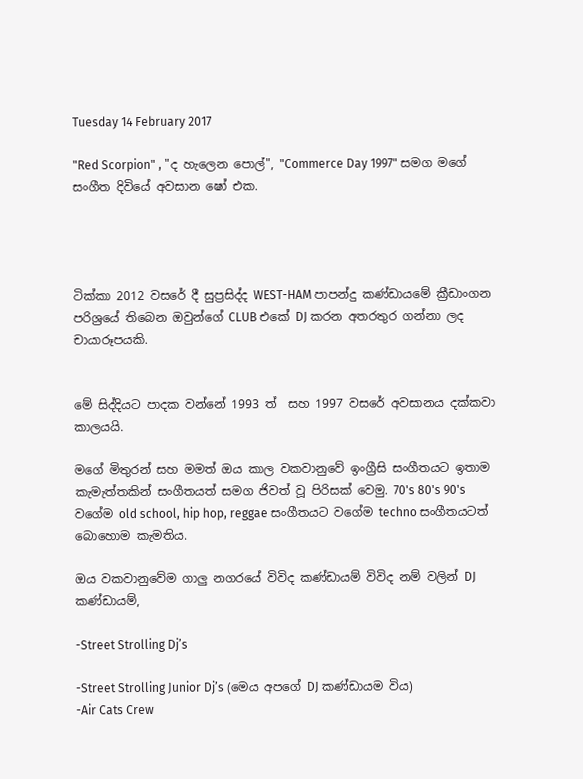Tuesday 14 February 2017

"Red Scorpion" , "ද හැලෙන පොල්", "Commerce Day 1997" සමග මගේ සංගීත දිවියේ අවසාන ෂෝ එක.




ටික්කා 2012 වසරේ දී සුප්‍රසිද්ද WEST-HAM පාපන්දු කණ්ඩායමේ ක්‍රීඩාංගන පරිශ්‍රයේ තිබෙන ඔවුන්ගේ CLUB එකේ DJ කරන අතරතුර ගන්නා ලද චායාරූපයකි.


මේ සිද්දියට පාදක වන්නේ 1993 ත්  සහ 1997 වසරේ අවසානය දක්කවා කාලයයි.

මගේ මිතුරන් සහ මමත් ඔය කාල වකවානුවේ ඉංග්‍රීසි සංගීතයට ඉතාම කැමැත්තකින් සංගීතයත් සමග ජිවත් වූ පිරිසක් වෙමු. 70's 80's 90's වගේම old school, hip hop, reggae සංගීතයට වගේම techno සංගීතයටත් බොහොම කැමතිය.

ඔය වකවානුවේම ගාලු නගරයේ විවිද කණ්ඩායම් විවිද නම් වලින් DJ කණ්ඩායම්,

-Street Strolling Dj’s

-Street Strolling Junior Dj’s (මෙය අපගේ DJ කණ්ඩායම විය)
-Air Cats Crew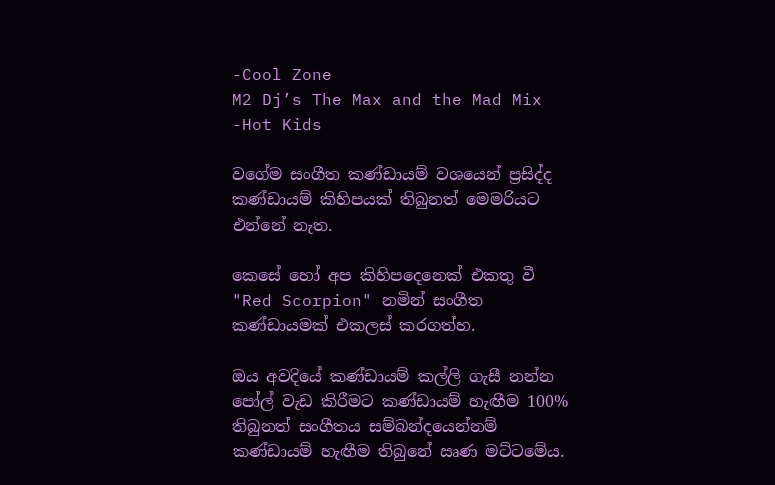-Cool Zone
M2 Dj’s The Max and the Mad Mix
-Hot Kids

වගේම සංගීත කණ්ඩායම් වශයෙන් ප්‍රසිද්ද කණ්ඩායම් කිහිපයක් තිබුනත් මෙමරියට එන්නේ නැත.

කෙසේ හෝ අප කිහිපදෙනෙක් එකතු වී "Red Scorpion" නමින් සංගීත කණ්ඩායමක් එකලස් කරගත්හ.

ඔය අවදියේ කණ්ඩායම් කල්ලි ගැසී නන්න පෝල් වැඩ කිරීමට කණ්ඩායම් හැඟීම 100% තිබුනත් සංගීතය සම්බන්දයෙන්නම් කණ්ඩායම් හැඟීම තිබුනේ ඍණ මට්ටමේය.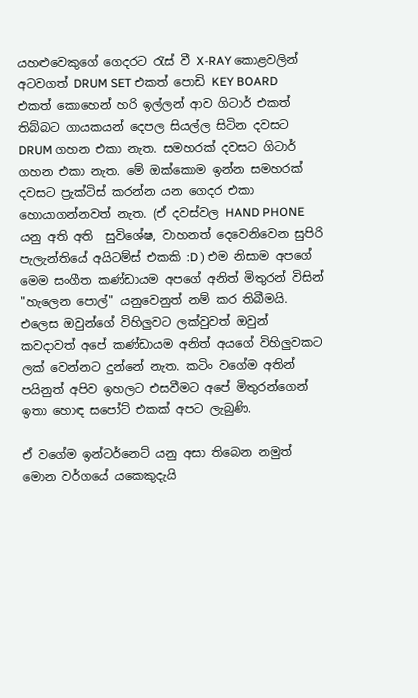යහළුවෙකුගේ ගෙදරට රැස් වී X-RAY කොළවලින් අටවගත් DRUM SET එකත් පොඩි KEY BOARD එකත් කොහෙන් හරි ඉල්ලන් ආව ගිටාර් එකත් තිබ්බට ගායකයන් දෙපල සියල්ල සිටින දවසට DRUM ගහන එකා නැත. සමහරක් දවසට ගිටාර් ගහන එකා නැත. මේ ඔක්කොම ඉන්න සමහරක් දවසට ප්‍රැක්ටිස් කරන්න යන ගෙදර එකා හොයාගන්නවත් නැත. (ඒ දවස්වල HAND PHONE යනු අති අති  සුවිශේෂ, වාහනත් දෙවෙනිවෙන සුපිරි පැලැන්තියේ අයිටම්ස් එකකි :D ) එම නිසාම අපගේ මෙම සංගීත කණ්ඩායම අපගේ අනිත් මිතුරන් විසින් "හැලෙන පොල්" යනුවෙනුත් නම් කර තිබීමයි. එලෙස ඔවුන්ගේ විහිලුවට ලක්වුවත් ඔවුන් කවදාවත් අපේ කණ්ඩායම අනිත් අයගේ විහිලුවකට ලක් වෙන්නට දුන්නේ නැත. කටිං වගේම අතින් පයිනුත් අපිව ඉහලට එසවීමට අපේ මිතුරන්ගෙන් ඉතා හොඳ සපෝට් එකක් අපට ලැබුණි.

ඒ වගේම ඉන්ටර්නෙට් යනු අසා තිබෙන නමුත් මොන වර්ගයේ යකෙකුදැයි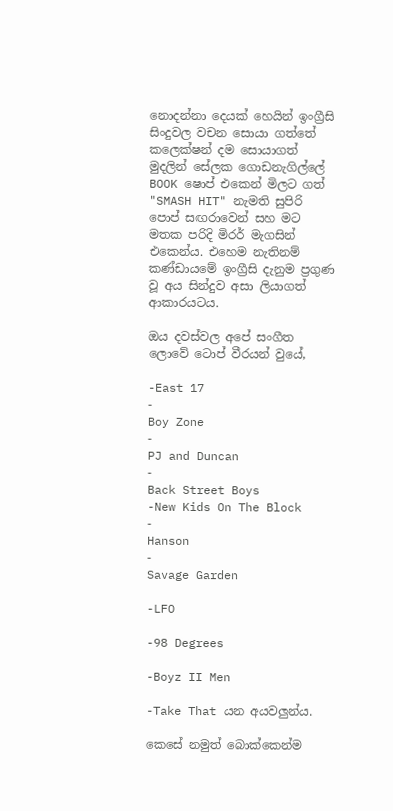නොදන්නා දෙයක් හෙයින් ඉංග්‍රීසි සිංදුවල වචන සොයා ගත්තේ කලෙක්ෂන් දම සොයාගත් මුදලින් සේලක ගොඩනැගිල්ලේ BOOK ෂොප් එකෙන් මිලට ගත්  "SMASH HIT" නැමති සුපිරි පොප් සඟරාවෙන් සහ මට මතක පරිදි මිරර් මැගසින් එකෙන්ය. එහෙම නැතිනම් කණ්ඩායමේ ඉංග්‍රීසි දැනුම ප්‍රගුණ වූ අය සින්දුව අසා ලියාගත් ආකාරයටය.

ඔය දවස්වල අපේ සංගීත ලොවේ ටොප් වීරයන් වුයේ,

-East 17
-
Boy Zone
-
PJ and Duncan
-
Back Street Boys
-New Kids On The Block
-
Hanson
-
Savage Garden

-LFO

-98 Degrees

-Boyz II Men

-Take That යන අයවලුන්ය.

කෙසේ නමුත් බොක්කෙන්ම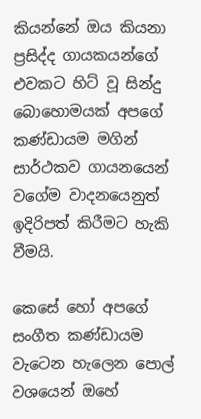කියන්නේ ඔය කියනා ප්‍රසිද්ද ගායකයන්ගේ එවකට හිට් වූ සින්දු බොහොමයක් අපගේ කණ්ඩායම මගින් සාර්ථකව ගායනයෙන් වගේම වාදනයෙනුත් ඉදිරිපත් කිරීමට හැකි වීමයි.

කෙසේ හෝ අපගේ සංගීත කණ්ඩායම වැටෙන හැලෙන පොල් වශයෙන් ඔහේ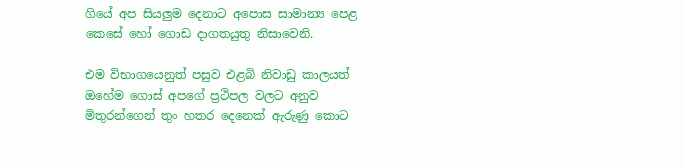ගියේ අප සියලුම දෙනාට අපොස සාමාන්‍ය පෙළ කෙසේ හෝ ගොඩ දාගතයුතු නිසාවෙනි.

එම විභාගයෙනුත් පසුව එළබි නිවාඩු කාලයත් ඔහේම ගොස් අපගේ ප්‍රථිපල වලට අනුව මිතුරන්ගෙන් තුං හතර දෙනෙක් ඇරුණු කොට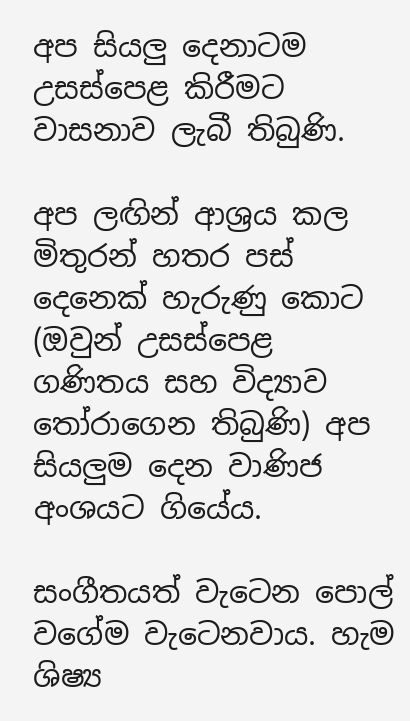අප සියලු දෙනාටම උසස්පෙළ කිරීමට වාසනාව ලැබී තිබුණි.

අප ලඟින් ආශ්‍රය කල මිතුරන් හතර පස් දෙනෙක් හැරුණු කොට (ඔවුන් උසස්පෙළ ගණිතය සහ විද්‍යාව තෝරාගෙන තිබුණි) අප සියලුම දෙන වාණිජ අංශයට ගියේය.

සංගීතයත් වැටෙන පොල් වගේම වැටෙනවාය. හැම ශිෂ්‍ය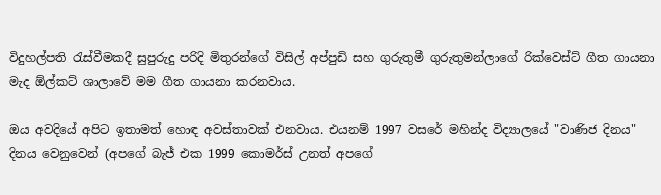විදුහල්පති රැස්වීමකදී සුපුරුදු පරිදි මිතුරන්ගේ විසිල් අප්පුඩි සහ ගුරුතුමී ගුරුතුමන්ලාගේ රික්වෙස්ට් ගීත ගායනා මැද ඕල්කට් ශාලාවේ මම ගීත ගායනා කරනවාය.

ඔය අවදියේ අපිට ඉතාමත් හොඳ අවස්තාවක් එනවාය. එයනම් 1997 වසරේ මහින්ද විද්‍යාලයේ "වාණිජ දිනය" දිනය වෙනුවෙන් (අපගේ බැජ් එක 1999 කොමර්ස් උනත් අපගේ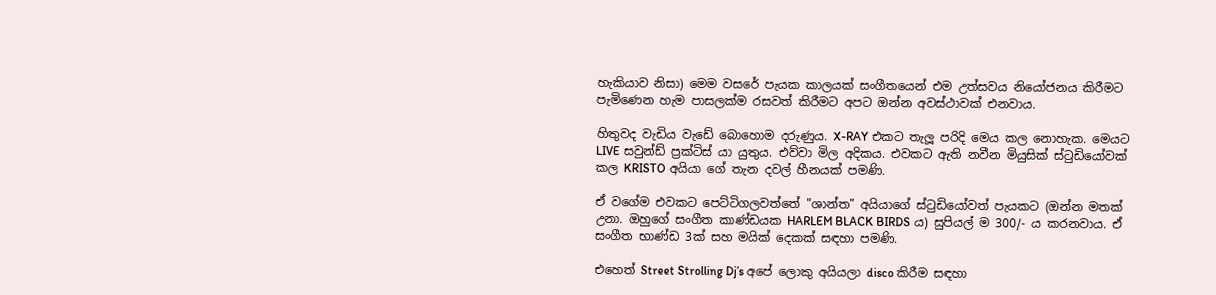හැකියාව නිසා) මෙම වසරේ පැයක කාලයක් සංගීතයෙන් එම උත්සවය නියෝජනය කිරීමට පැමිණෙන හැම පාසලක්ම රසවත් කිරීමට අපට ඔන්න අවස්ථාවක් එනවාය.

හිතුවද වැඩිය වැඩේ බොහොම දරුණුය. X-RAY එකට තැලූ පරිදි මෙය කල නොහැක. මෙයට LIVE සවුන්ඩ් ප්‍රක්ටිස් යා යුතුය. එව්වා මිල අදිකය. එවකට ඇති නවීන මියුසික් ස්ටුඩියෝවක් කල KRISTO අයියා ගේ තැන දවල් හීනයක් පමණි.

ඒ වගේම එවකට පෙට්ටිගලවත්තේ "ශාන්ත" අයියාගේ ස්ටුඩියෝවත් පැයකට (ඔන්න මතක් උනා. ඔහුගේ සංගීත කාණ්ඩයක HARLEM BLACK BIRDS ය) සුපියල් ම 300/- ය කරනවාය. ඒ සංගීත භාණ්ඩ 3ක් සහ මයික් දෙකක් සඳහා පමණි.

එහෙත් Street Strolling Dj’s අපේ ලොකු අයියලා disco කිරීම සඳහා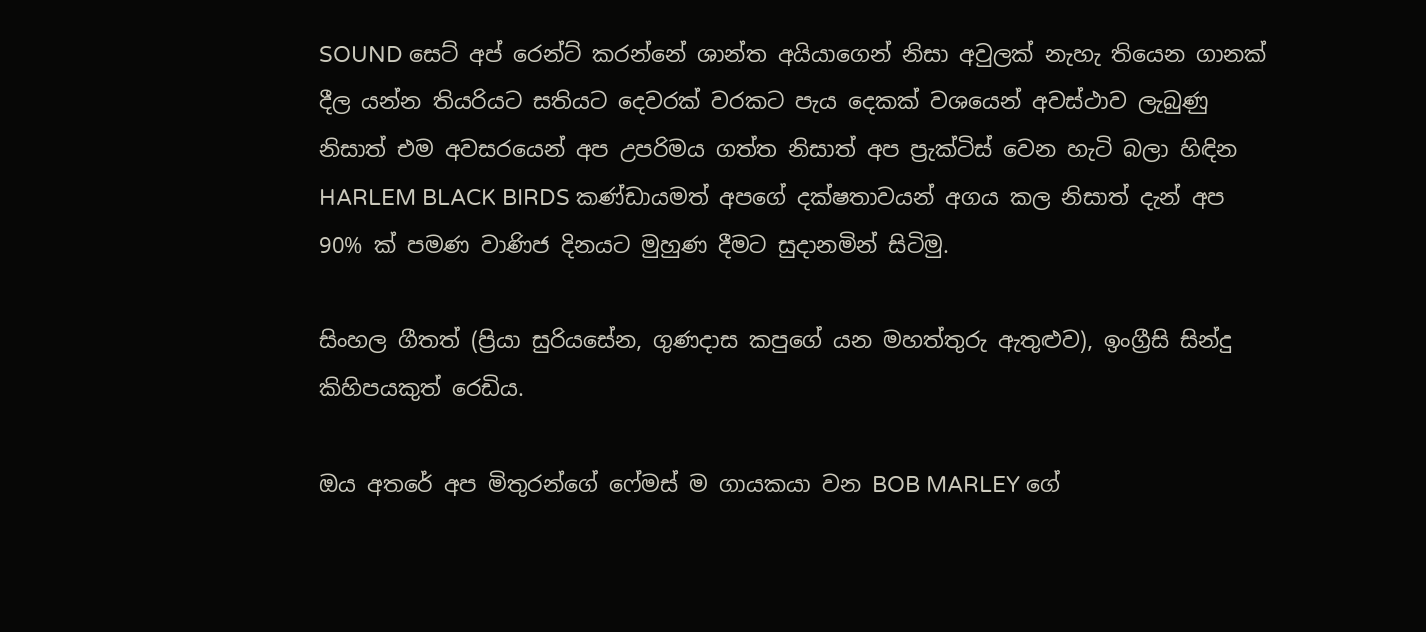SOUND සෙට් අප් රෙන්ට් කරන්නේ ශාන්ත අයියාගෙන් නිසා අවුලක් නැහැ තියෙන ගානක් දීල යන්න තියරියට සතියට දෙවරක් වරකට පැය දෙකක් වශයෙන් අවස්ථාව ලැබුණු නිසාත් එම අවසරයෙන් අප උපරිමය ගත්ත නිසාත් අප ප්‍රැක්ටිස් වෙන හැටි බලා හිඳින HARLEM BLACK BIRDS කණ්ඩායමත් අපගේ දක්ෂතාවයන් අගය කල නිසාත් දැන් අප 90% ක් පමණ වාණිජ දිනයට මුහුණ දීමට සුදානමින් සිටිමු.

සිංහල ගීතත් (ප්‍රියා සුරියසේන, ගුණදාස කපුගේ යන මහත්තුරු ඇතුළුව), ඉංග්‍රීසි සින්දු කිහිපයකුත් රෙඩිය.

ඔය අතරේ අප මිතුරන්ගේ ෆේමස් ම ගායකයා වන BOB MARLEY ගේ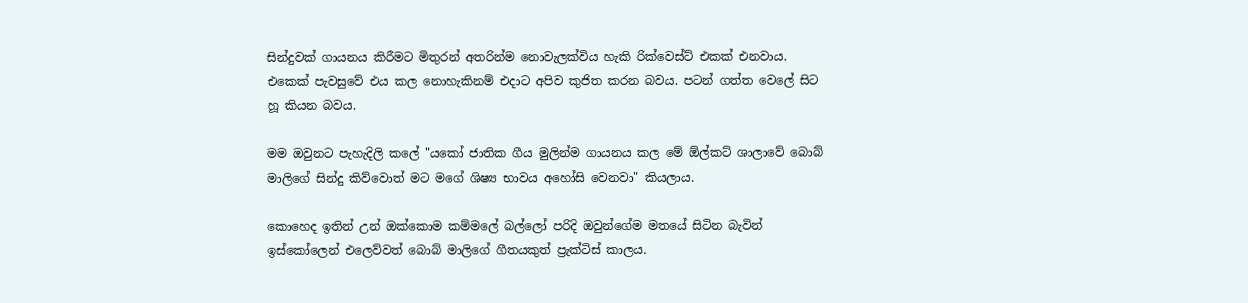සින්දුවක් ගායනය කිරීමට මිතුරන් අතරින්ම නොවැලක්විය හැකි රික්වෙස්ට් එකක් එනවාය. එකෙක් පැවසුවේ එය කල නොහැකිනම් එදාට අපිව කුජිත කරන බවය. පටන් ගත්ත වෙලේ සිට හූ කියන බවය.

මම ඔවුනට පැහැදිලි කලේ "යකෝ ජාතික ගීය මුලින්ම ගායනය කල මේ ඕල්කට් ශාලාවේ බොබ් මාලිගේ සින්දු කිව්වොත් මට මගේ ශිෂ්‍ය භාවය අහෝසි වෙනවා" කියලාය.

කොහෙද ඉතින් උන් ඔක්කොම කම්මලේ බල්ලෝ පරිදි ඔවුන්ගේම මතයේ සිටින බැවින් ඉස්කෝලෙන් එලෙව්වත් බොබ් මාලිගේ ගීතයකුත් ප්‍රැක්ටිස් කාලය.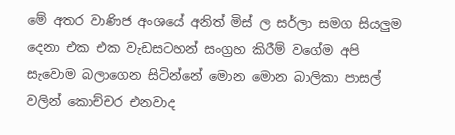මේ අතර වාණිජ අංශයේ අනිත් මිස් ල සර්ලා සමග සියලුම දෙනා එක එක වැඩසටහන් සංග්‍රහ කිරීම් වගේම අපි සැවොම බලාගෙන සිටින්නේ මොන මොන බාලිකා පාසල් වලින් කොච්චර එනවාද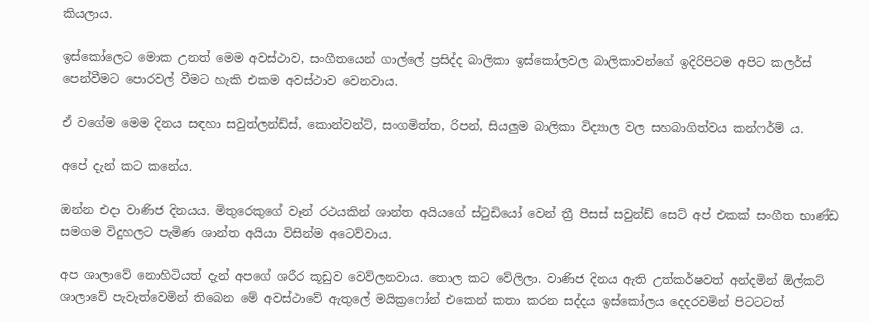කියලාය.

ඉස්කෝලෙට මොක උනත් මෙම අවස්ථාව, සංගීතයෙන් ගාල්ලේ ප්‍රසිද්ද බාලිකා ඉස්කෝලවල බාලිකාවන්ගේ ඉදිරිපිටම අපිට කලර්ස් පෙන්වීමට පොරවල් වීමට හැකි එකම අවස්ථාව වෙනවාය.

ඒ වගේම මෙම දිනය සඳහා සවුත්ලන්ඩ්ස්, කොන්වන්ට්, සංගමිත්ත, රිපන්, සියලුම බාලිකා විද්‍යාල වල සහබාගිත්වය කන්ෆර්ම් ය.

අපේ දැන් කට කනේය.

ඔන්න එදා වාණිජ දිනයය. මිතුරෙකුගේ වෑන් රථයකින් ශාන්ත අයියගේ ස්ටුඩියෝ වෙන් ත්‍රී පීසස් සවුන්ඩ් සෙට් අප් එකක් සංගීත භාණ්ඩ සමගම විදුහලට පැමිණ ශාන්ත අයියා විසින්ම අටෙව්වාය.

අප ශාලාවේ නොහිටියත් දැන් අපගේ ශරීර කූඩුව වෙව්ලනවාය. තොල කට වේලිලා. වාණිජ දිනය ඇති උත්කර්ෂවත් අන්දමින් ඕල්කට් ශාලාවේ පැවැත්වෙමින් තිබෙන මේ අවස්ථාවේ ඇතුලේ මයික්‍රෆෝන් එකෙන් කතා කරන සද්දය ඉස්කෝලය දෙදරවමින් පිටටටත්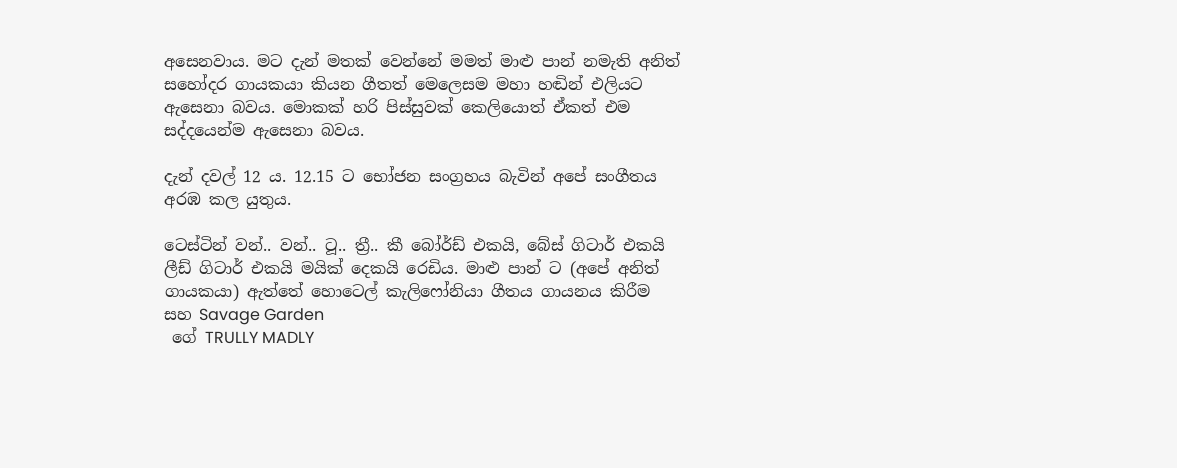අසෙනවාය. මට දැන් මතක් වෙන්නේ මමත් මාළු පාන් නමැති අනිත් සහෝදර ගායකයා කියන ගීතත් මෙලෙසම මහා හඬින් එලියට ඇසෙනා බවය. මොකක් හරි පිස්සුවක් කෙලියොත් ඒකත් එම සද්දයෙන්ම ඇසෙනා බවය.

දැන් දවල් 12 ය. 12.15 ට භෝජන සංග්‍රහය බැවින් අපේ සංගීතය අරඹ කල යුතුය.

ටෙස්ටින් වන්.. වන්.. ටූ.. ත්‍රී.. කී බෝර්ඩ් එකයි, බේස් ගිටාර් එකයි ලීඩ් ගිටාර් එකයි මයික් දෙකයි රෙඩිය. මාළු පාන් ට (අපේ අනිත් ගායකයා) ඇත්තේ හොටෙල් කැලිෆෝනියා ගීතය ගායනය කිරීම සහ Savage Garden
 ගේ TRULLY MADLY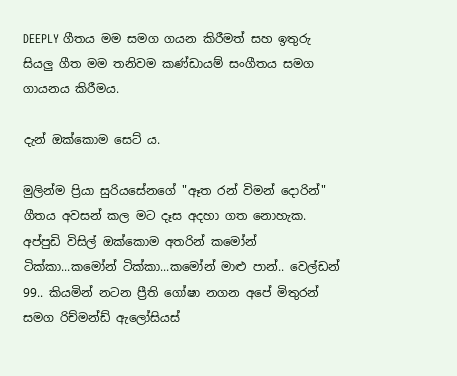DEEPLY ගීතය මම සමග ගයන කිරීමත් සහ ඉතුරු සියලු ගීත මම තනිවම කණ්ඩායම් සංගීතය සමග ගායනය කිරීමය.

දැන් ඔක්කොම සෙට් ය.

මුලින්ම ප්‍රියා සුරියසේනගේ "ඈත රන් විමන් දොරින්" ගීතය අවසන් කල මට දෑස අදහා ගත නොහැක. අප්පුඩි විසිල් ඔක්කොම අතරින් කමෝන් ටික්කා...කමෝන් ටික්කා...කමෝන් මාළු පාන්.. වෙල්ඩන් 99.. කියමින් නටන ප්‍රීති ගෝෂා නගන අපේ මිතුරන් සමග රිච්මන්ඩ් ඇලෝසියස්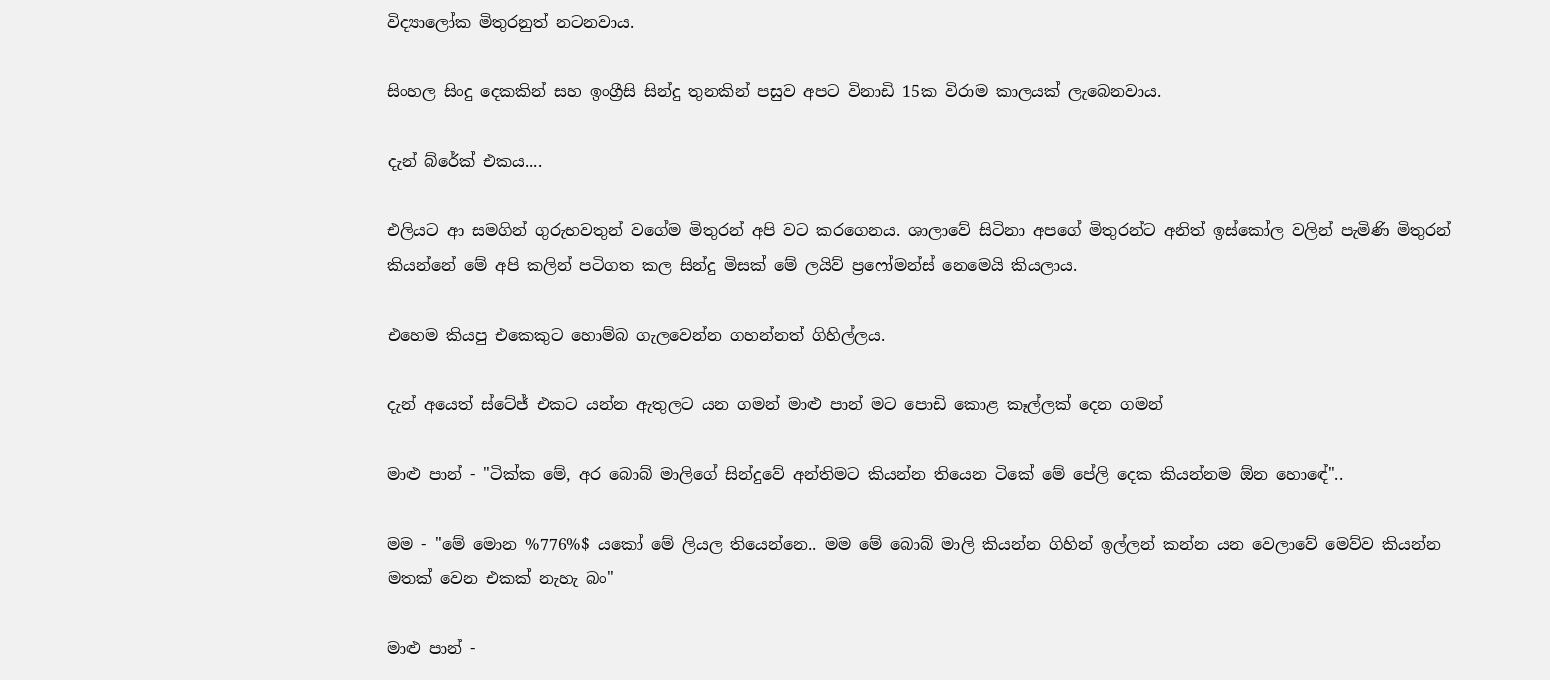විද්‍යාලෝක මිතුරනුත් නටනවාය.

සිංහල සිංදු දෙකකින් සහ ඉංග්‍රීසි සින්දු තුනකින් පසුව අපට විනාඩි 15ක විරාම කාලයක් ලැබෙනවාය.

දැන් බ්රේක් එකය....

එලියට ආ සමගින් ගුරුභවතුන් වගේම මිතුරන් අපි වට කරගෙනය. ශාලාවේ සිටිනා අපගේ මිතුරන්ට අනිත් ඉස්කෝල වලින් පැමිණි මිතුරන් කියන්නේ මේ අපි කලින් පටිගත කල සින්දු මිසක් මේ ලයිව් ප්‍රෆෝමන්ස් නෙමෙයි කියලාය.

එහෙම කියපු එකෙකුට හොම්බ ගැලවෙන්න ගහන්නත් ගිහිල්ලය.

දැන් අයෙත් ස්ටේජ් එකට යන්න ඇතුලට යන ගමන් මාළු පාන් මට පොඩි කොළ කෑල්ලක් දෙන ගමන්

මාළු පාන් - "ටික්ක මේ, අර බොබ් මාලිගේ සින්දුවේ අන්තිමට කියන්න තියෙන ටිකේ මේ පේලි දෙක කියන්නම ඕන හොඳේ"..

මම - "මේ මොන %776%$ යකෝ මේ ලියල තියෙන්නෙ.. මම මේ බොබ් මාලි කියන්න ගිහින් ඉල්ලන් කන්න යන වෙලාවේ මෙව්ව කියන්න මතක් වෙන එකක් නැහැ බං"

මාළු පාන් -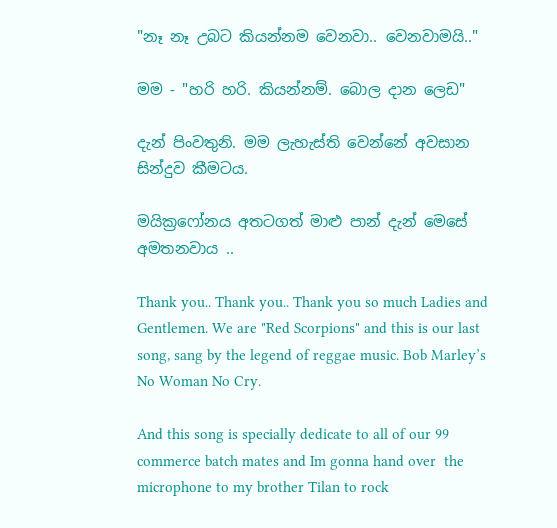"නෑ නෑ උබට කියන්නම වෙනවා.. වෙනවාමයි.."

මම - "හරි හරි. කියන්නම්. බොල දාන ලෙඩ"

දැන් පිංවතුනි. මම ලැහැස්ති වෙන්නේ අවසාන සින්දුව කීමටය.

මයික්‍රෆෝනය අතටගත් මාළු පාන් දැන් මෙසේ අමතනවාය ..

Thank you.. Thank you.. Thank you so much Ladies and Gentlemen. We are "Red Scorpions" and this is our last song, sang by the legend of reggae music. Bob Marley’s No Woman No Cry.

And this song is specially dedicate to all of our 99 commerce batch mates and Im gonna hand over  the microphone to my brother Tilan to rock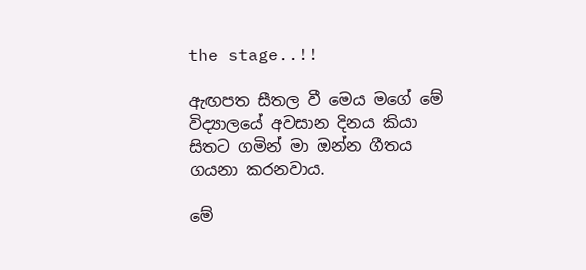the stage..!!

ඇඟපත සීතල වී මෙය මගේ මේ විද්‍යාලයේ අවසාන දිනය කියා සිතට ගමින් මා ඔන්න ගීතය ගයනා කරනවාය.

මේ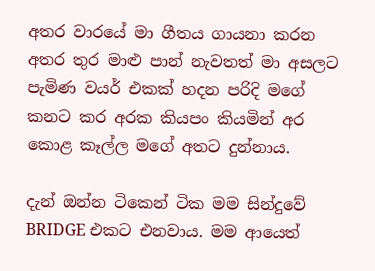අතර වාරයේ මා ගීතය ගායනා කරන අතර තුර මාළු පාන් නැවතත් මා අසලට පැමිණ වයර් එකක් හදන පරිදි මගේ කනට කර අරක කියපං කියමින් අර කොළ කෑල්ල මගේ අතට දුන්නාය.

දැන් ඔන්න ටිකෙන් ටික මම සින්දුවේ BRIDGE එකට එනවාය. මම ආයෙත්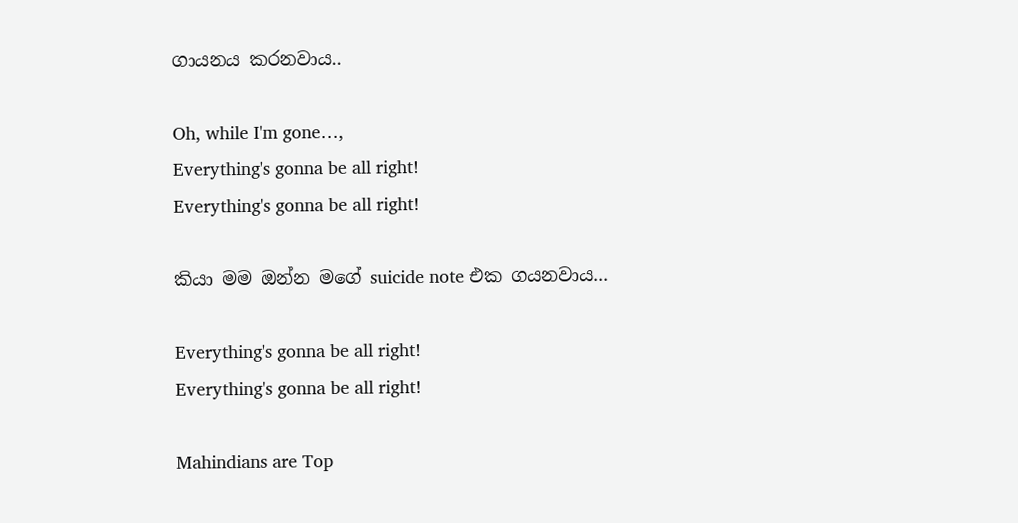ගායනය කරනවාය..

Oh, while I'm gone…,
Everything's gonna be all right!
Everything's gonna be all right!

කියා මම ඔන්න මගේ suicide note එක ගයනවාය...

Everything's gonna be all right!
Everything's gonna be all right!

Mahindians are Top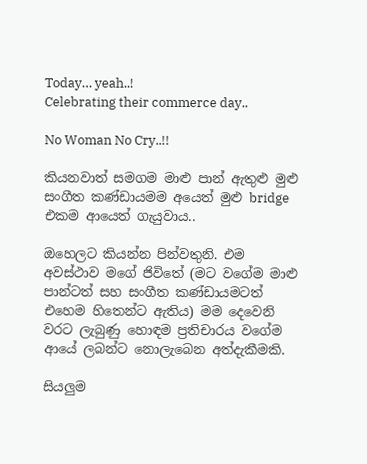Today… yeah..!
Celebrating their commerce day..

No Woman No Cry..!!

කියනවාත් සමගම මාළු පාන් ඇතුළු මුළු සංගීත කණ්ඩායමම අයෙත් මුළු bridge එකම ආයෙත් ගැයුවාය..

ඔහෙලට කියන්න පින්වතුනි. එම අවස්ථාව මගේ ජිවිතේ (මට වගේම මාළු පාන්ටත් සහ සංගීත කණ්ඩායමටත් එහෙම හිතෙන්ට ඇතිය) මම දෙවෙනි වරට ලැබුණු හොඳම ප්‍රතිචාරය වගේම ආයේ ලබන්ට නොලැබෙන අත්දැකීමකි.

සියලුම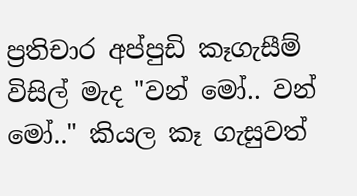ප්‍රතිචාර අප්පුඩි කෑගැසීම් විසිල් මැද "වන් මෝ.. වන් මෝ.." කියල කෑ ගැසුවත්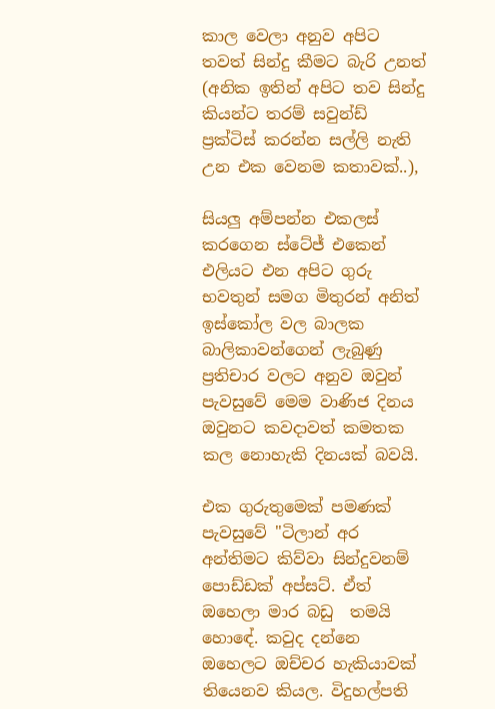කාල වෙලා අනුව අපිට තවත් සින්දු කීමට බැරි උනත් (අනික ඉතින් අපිට තව සින්දු කියන්ට තරම් සවුන්ඩ් ප්‍රක්ටිස් කරන්න සල්ලි නැති උන එක වෙනම කතාවක්..),

සියලු අම්පන්න එකලස් කරගෙන ස්ටේජ් එකෙන් එලියට එන අපිට ගුරු භවතුන් සමග මිතුරන් අනිත් ඉස්කෝල වල බාලක බාලිකාවන්ගෙන් ලැබුණු ප්‍රතිචාර වලට අනුව ඔවුන් පැවසුවේ මෙම වාණිජ දිනය ඔවුනට කවදාවත් කමතක කල නොහැකි දිනයක් බවයි.

එක ගුරුතුමෙක් පමණක් පැවසුවේ "ටිලාන් අර අන්තිමට කිව්වා සින්දුවනම් පොඩ්ඩක් අප්සට්. ඒත් ඔහෙලා මාර බඩු  තමයි හොඳේ. කවුද දන්නෙ ඔහෙලට ඔච්චර හැකියාවක් තියෙනව කියල. විදුහල්පති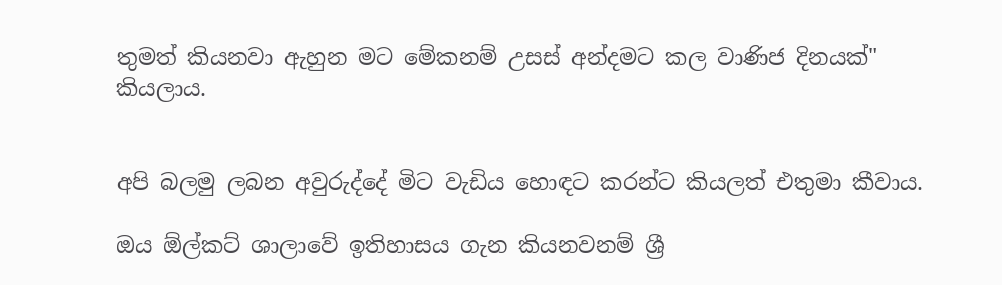තුමත් කියනවා ඇහුන මට මේකනම් උසස් අන්දමට කල වාණිජ දිනයක්" කියලාය.


අපි බලමු ලබන අවුරුද්දේ මිට වැඩිය හොඳට කරන්ට කියලත් එතුමා කීවාය.

ඔය ඕල්කට් ශාලාවේ ඉතිහාසය ගැන කියනවනම් ශ්‍රී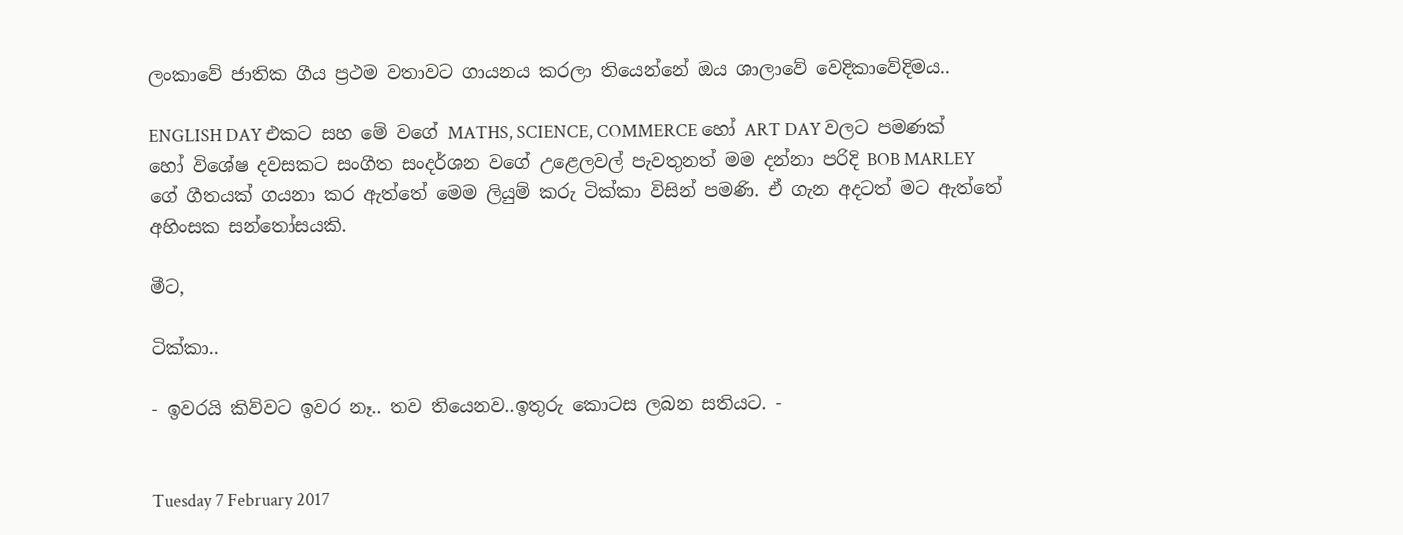ලංකාවේ ජාතික ගීය ප්‍රථම වතාවට ගායනය කරලා තියෙන්නේ ඔය ශාලාවේ වෙදිකාවේදිමය..

ENGLISH DAY එකට සහ මේ වගේ MATHS, SCIENCE, COMMERCE හෝ ART DAY වලට පමණක් හෝ විශේෂ දවසකට සංගීත සංදර්ශන වගේ උළෙලවල් පැවතුනත් මම දන්නා පරිදි BOB MARLEY ගේ ගීතයක් ගයනා කර ඇත්තේ මෙම ලියුම් කරු ටික්කා විසින් පමණි. ඒ ගැන අදටත් මට ඇත්තේ අහිංසක සන්තෝසයකි.

මීට,

ටික්කා..

- ඉවරයි කිව්වට ඉවර නෑ.. තව තියෙනව..ඉතුරු කොටස ලබන සතියට. -


Tuesday 7 February 2017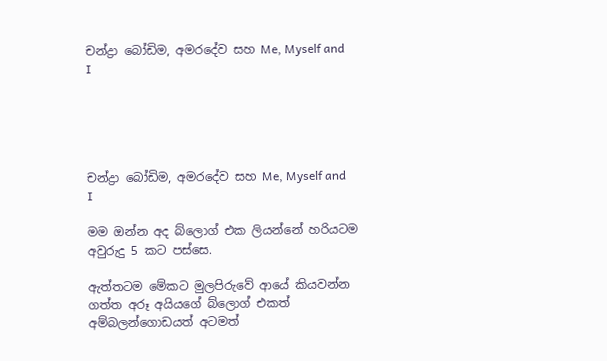චන්ද්‍රා බෝඩිම, අමරදේව සහ Me, Myself and I





චන්ද්‍රා බෝඩිම, අමරදේව සහ Me, Myself and I

මම ඔන්න අද බ්ලොග් එක ලියන්නේ හරියටම අවුරුදු 5 කට පස්සෙ.

ඇත්තටම මේකට මුලපිරුවේ ආයේ කියවන්න ගත්ත අරූ අයියගේ බ්ලොග් එකත් අම්බලන්ගොඩයත් අටමත්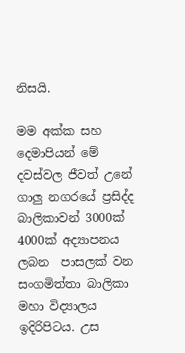නිසයි.

මම අක්ක සහ දෙමාපියන් මේ දවස්වල ජීවත් උනේ ගාලු නගරයේ ප්‍රසිද්ද බාලිකාවන් 3000ක් 4000ක් අද්‍යාපනය ලබන  පාසලක් වන සංගමිත්තා බාලිකා මහා විද්‍යාලය ඉදිරිපිටය. උස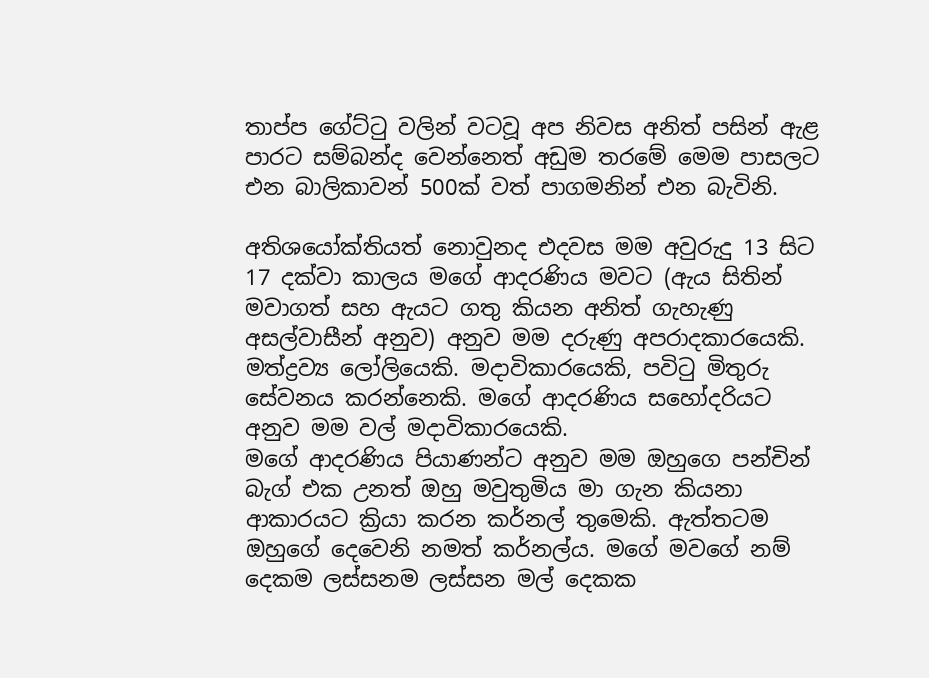තාප්ප ගේට්ටු වලින් වටවූ අප නිවස අනිත් පසින් ඇළ පාරට සම්බන්ද වෙන්නෙත් අඩුම තරමේ මෙම පාසලට එන බාලිකාවන් 500ක් වත් පාගමනින් එන බැවිනි.

අතිශයෝක්තියත් නොවුනද එදවස මම අවුරුදු 13 සිට 17 දක්වා කාලය මගේ ආදරණිය මවට (ඇය සිතින් මවාගත් සහ ඇයට ගතු කියන අනිත් ගැහැණු අසල්වාසීන් අනුව) අනුව මම දරුණු අපරාදකාරයෙකි. මත්ද්‍රව්‍ය ලෝලියෙකි. මදාවිකාරයෙකි, පවිටු මිතුරු සේවනය කරන්නෙකි. මගේ ආදරණිය සහෝදරියට අනුව මම වල් මදාවිකාරයෙකි.
මගේ ආදරණිය පියාණන්ට අනුව මම ඔහුගෙ පන්චින් බැග් එක උනත් ඔහු මවුතුමිය මා ගැන කියනා ආකාරයට ක්‍රියා කරන කර්නල් තුමෙකි. ඇත්තටම ඔහුගේ දෙවෙනි නමත් කර්නල්ය. මගේ මවගේ නම් දෙකම ලස්සනම ලස්සන මල් දෙකක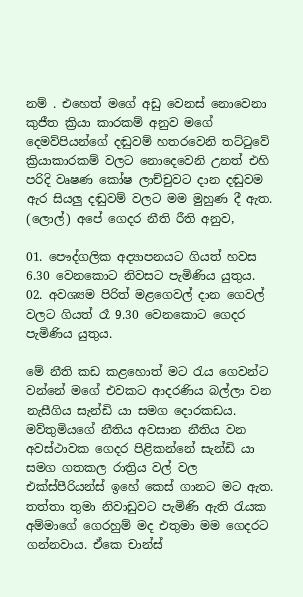නම් . එහෙත් මගේ අඩු වෙනස් නොවෙනා කුජීත ක්‍රියා කාරකම් අනුව මගේ දෙමව්පියන්ගේ දඬුවම් හතරවෙනි තට්ටුවේ ක්‍රියාකාරකම් වලට නොදෙවෙනි උනත් එහි පරිදි වෘෂණ කෝෂ ලාච්චුවට දාන දඬුවම ඇර සියලු දඬුවම් වලට මම මුහුණ දී ඇත. (ලොල්) අපේ ගෙදර නීති රීති අනුව,

01. පෞද්ගලික අද්‍යාපනයට ගියත් හවස 6.30 වෙනකොට නිවසට පැමිණිය යුතුය.
02. අවශ්‍යම පිරිත් මළගෙවල් දාන ගෙවල් වලට ගියත් රෑ 9.30 වෙනකොට ගෙදර පැමිණිය යුතුය.

මේ නීති කඩ කළහොත් මට රැය ගෙවන්ට වන්නේ මගේ එවකට ආදරණිය බල්ලා වන නැසීගිය සැන්ඩි යා සමග දොරකඩය. මව්තුමියගේ නීතිය අවසාන නීතිය වන අවස්ථාවක ගෙදර පිළිකන්නේ සැන්ඩි යා සමග ගතකල රාත්‍රිය වල් වල එක්ස්පීරියන්ස් ඉහේ කෙස් ගානට මට ඇත. තත්තා තුමා නිවාඩුවට පැමිණි ඇති රැයක අම්මාගේ ගෙරහුම් මද එතුමා මම ගෙදරට ගන්නවාය. ඒකෙ චාන්ස්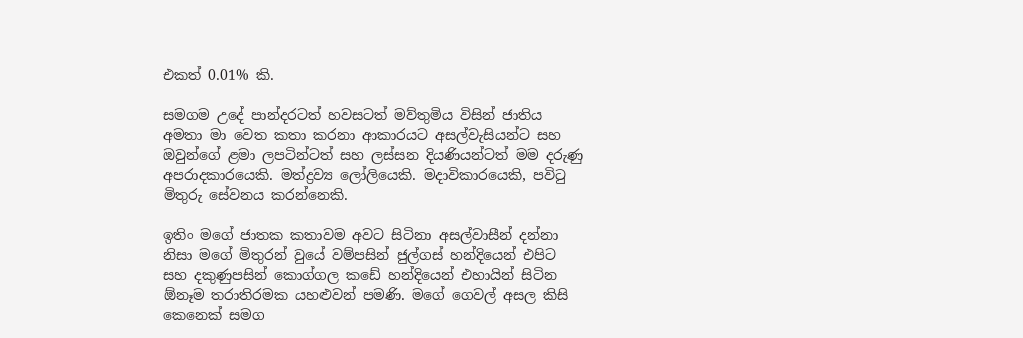එකත් 0.01% කි.

සමගම උදේ පාන්දරටත් හවසටත් මව්තුමිය විසින් ජාතිය අමතා මා වෙත කතා කරනා ආකාරයට අසල්වැසියන්ට සහ ඔවුන්ගේ ළමා ලපටින්ටත් සහ ලස්සන දියණියන්ටත් මම දරුණු අපරාදකාරයෙකි. මත්ද්‍රව්‍ය ලෝලියෙකි. මදාවිකාරයෙකි, පවිටු මිතුරු සේවනය කරන්නෙකි.

ඉතිං මගේ ජාතක කතාවම අවට සිටිනා අසල්වාසීන් දන්නා නිසා මගේ මිතුරන් වුයේ වම්පසින් ජුල්ගස් හන්දියෙන් එපිට සහ දකුණුපසින් කොග්ගල කඩේ හන්දියෙන් එහායින් සිටින ඕනෑම තරාතිරමක යහළුවන් පමණි. මගේ ගෙවල් අසල කිසි කෙනෙක් සමග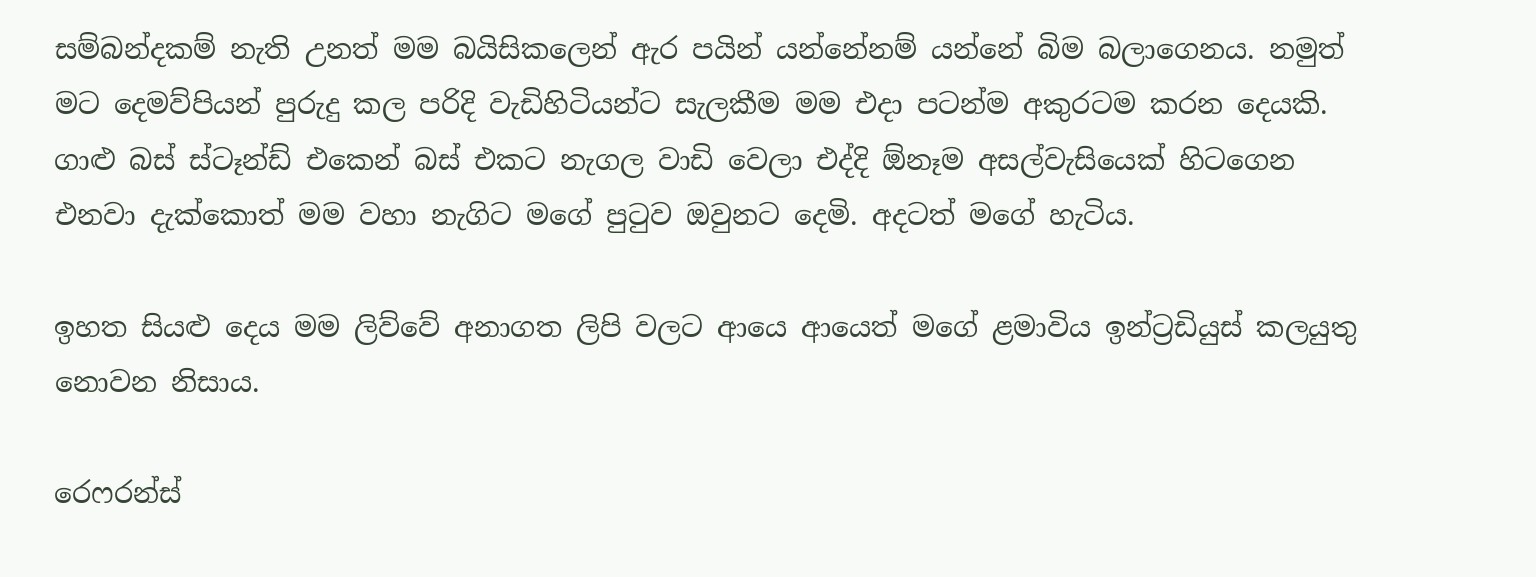සම්බන්දකම් නැති උනත් මම බයිසිකලෙන් ඇර පයින් යන්නේනම් යන්නේ බිම බලාගෙනය. නමුත් මට දෙමව්පියන් පුරුදු කල පරිදි වැඩිහිටියන්ට සැලකීම මම එදා පටන්ම අකුරටම කරන දෙයකි. ගාළු බස් ස්ටෑන්ඩ් එකෙන් බස් එකට නැගල වාඩි වෙලා එද්දි ඕනෑම අසල්වැසියෙක් හිටගෙන එනවා දැක්කොත් මම වහා නැගිට මගේ පුටුව ඔවුනට දෙමි. අදටත් මගේ හැටිය.

ඉහත සියළු දෙය මම ලිව්වේ අනාගත ලිපි වලට ආයෙ ආයෙත් මගේ ළමාවිය ඉන්ට්‍රඩියුස් කලයුතු නොවන නිසාය.

රෙෆරන්ස්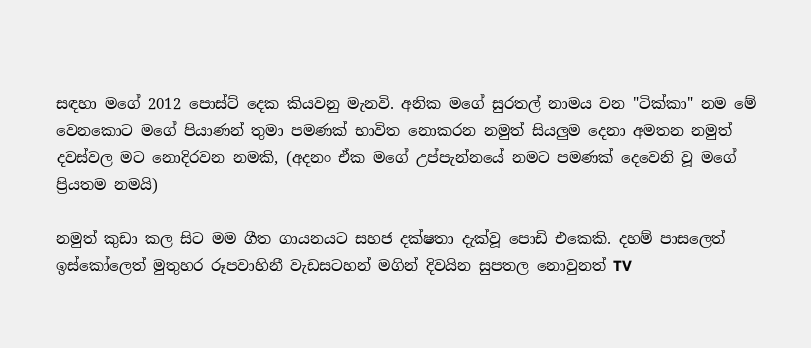සඳහා මගේ 2012 පොස්ට් දෙක කියවනු මැනවි. අනික මගේ සුරතල් නාමය වන "ටික්කා" නම මේ වෙනකොට මගේ පියාණන් තුමා පමණක් භාවිත නොකරන නමුත් සියලුම දෙනා අමතන නමුත් දවස්වල මට නොදිරවන නමකි, (අදනං ඒක මගේ උප්පැන්නයේ නමට පමණක් දෙවෙනි වූ මගේ ප්‍රියතම නමයි)

නමුත් කුඩා කල සිට මම ගීත ගායනයට සහජ දක්ෂතා දැක්වූ පොඩි එකෙකි. දහම් පාසලෙත් ඉස්කෝලෙත් මුතුහර රූපවාහිනී වැඩසටහන් මගින් දිවයින සුපතල නොවුනත් TV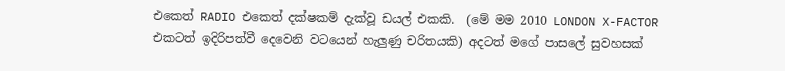එකෙත් RADIO එකෙත් දක්ෂකම් දැක්වූ ඩයල් එකකි.  (මේ මම 2010 LONDON X-FACTOR එකටත් ඉදිරිපත්වී දෙවෙනි වටයෙන් හැලුණු චරිතයකි) අදටත් මගේ පාසලේ සුවහසක්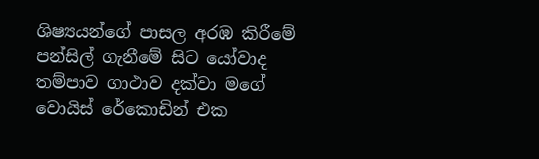ශිෂ්‍යයන්ගේ පාසල අරඹ කිරීමේ පන්සිල් ගැනීමේ සිට යෝවාද තම්පාව ගාථාව දක්වා මගේ වොයිස් රේකොඩින් එක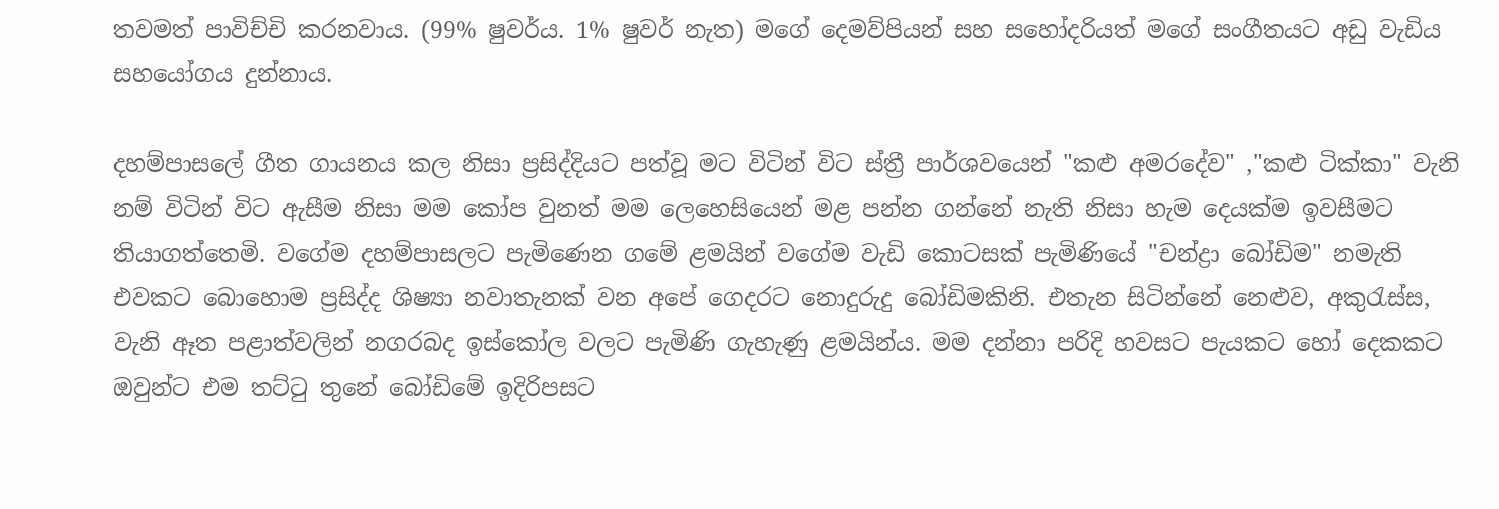තවමත් පාවිච්චි කරනවාය. (99% ෂුවර්ය. 1% ෂුවර් නැත) මගේ දෙමව්පියන් සහ සහෝදරියත් මගේ සංගීතයට අඩු වැඩිය සහයෝගය දුන්නාය.

දහම්පාසලේ ගීත ගායනය කල නිසා ප්‍රසිද්දියට පත්වූ මට විටින් විට ස්ත්‍රී පාර්ශවයෙන් "කළු අමරදේව" ,"කළු ටික්කා" වැනි නම් විටින් විට ඇසීම නිසා මම කෝප වුනත් මම ලෙහෙසියෙන් මළ පන්න ගන්නේ නැති නිසා හැම දෙයක්ම ඉවසීමට තියාගත්තෙමි. වගේම දහම්පාසලට පැමිණෙන ගමේ ළමයින් වගේම වැඩි කොටසක් පැමිණියේ "චන්ද්‍රා බෝඩිම" නමැති එවකට බොහොම ප්‍රසිද්ද ශිෂ්‍යා නවාතැනක් වන අපේ ගෙදරට නොදුරුදු බෝඩිමකිනි. එතැන සිටින්නේ නෙළුව, අකුරැස්ස, වැනි ඈත පළාත්වලින් නගරබද ඉස්කෝල වලට පැමිණි ගැහැණු ළමයින්ය. මම දන්නා පරිදි හවසට පැයකට හෝ දෙකකට ඔවුන්ට එම තට්ටු තුනේ බෝඩිමේ ඉදිරිපසට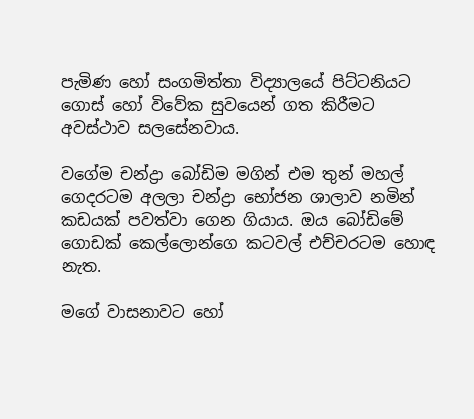පැමිණ හෝ සංගමිත්තා විද්‍යාලයේ පිට්ටනියට ගොස් හෝ විවේක සුවයෙන් ගත කිරීමට අවස්ථාව සලසේනවාය.

වගේම චන්ද්‍රා බෝඩිම මගින් එම තුන් මහල් ගෙදරටම අලලා චන්ද්‍රා භෝජන ශාලාව නමින් කඩයක් පවත්වා ගෙන ගියාය. ඔය බෝඩිමේ ගොඩක් කෙල්ලොන්ගෙ කටවල් එච්චරටම හොඳ නැත.

මගේ වාසනාවට හෝ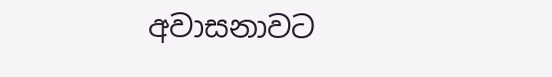අවාසනාවට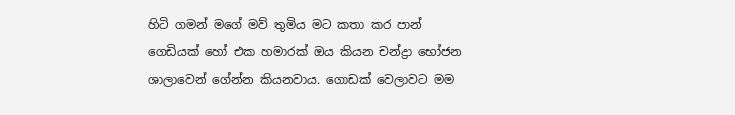හිටි ගමන් මගේ මව් තුමිය මට කතා කර පාන් ගෙඩියක් හෝ එක හමාරක් ඔය කියන චන්ද්‍රා භෝජන ශාලාවෙන් ගේන්න කියනවාය. ගොඩක් වෙලාවට මම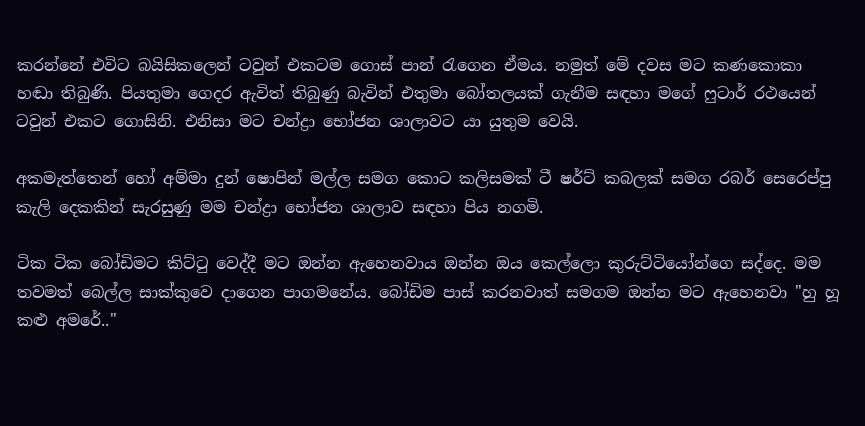කරන්නේ එවිට බයිසිකලෙන් ටවුන් එකටම ගොස් පාන් රැගෙන ඒමය. නමුත් මේ දවස මට කණකොකා හඬා තිබුණි. පියතුමා ගෙදර ඇවිත් තිබුණු බැවින් එතුමා බෝතලයක් ගැනීම සඳහා මගේ ෆුටාර් රථයෙන් ටවුන් එකට ගොසිනි. එනිසා මට චන්ද්‍රා භෝජන ශාලාවට යා යුතුම වෙයි.

අකමැත්තෙන් හෝ අම්මා දුන් ෂොපින් මල්ල සමග කොට කලිසමක් ටී ෂර්ට් කබලක් සමග රබර් සෙරෙප්පු කැලි දෙකකින් සැරසුණු මම චන්ද්‍රා භෝජන ශාලාව සඳහා පිය නගමි.

ටික ටික බෝඩිමට කිට්ටු වෙද්දී මට ඔන්න ඇහෙනවාය ඔන්න ඔය කෙල්ලො කුරුට්ටියෝන්ගෙ සද්දෙ. මම තවමත් බෙල්ල සාක්කුවෙ දාගෙන පාගමනේය. බෝඩිම පාස් කරනවාත් සමගම ඔන්න මට ඇහෙනවා "හු හූ කළු අමරේ.."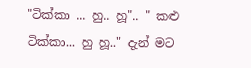"ටික්කා ... හු.. හූ".. " කළු ටික්කා... හු හූ.." දැන් මට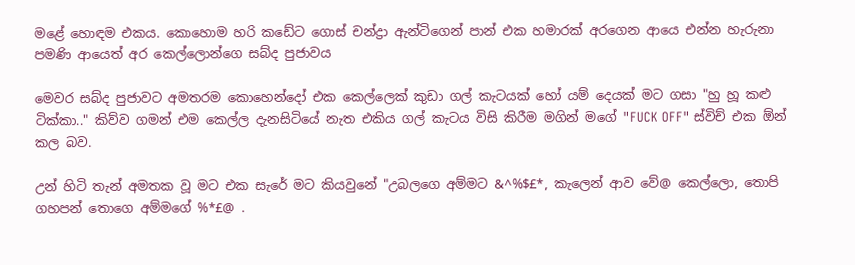මළේ හොඳම එකය. කොහොම හරි කඩේට ගොස් චන්ද්‍රා ඇන්ටිගෙන් පාන් එක හමාරක් අරගෙන ආයෙ එන්න හැරුනා පමණි ආයෙත් අර කෙල්ලොන්ගෙ සබ්ද පුජාවය

මෙවර සබ්ද පුජාවට අමතරම කොහෙන්දෝ එක කෙල්ලෙක් කුඩා ගල් කැටයක් හෝ යම් දෙයක් මට ගසා "හු හූ කළු ටික්කා.." කිව්ව ගමන් එම කෙල්ල දැනසිටියේ නැත එකිය ගල් කැටය විසි කිරීම මගින් මගේ "FUCK OFF" ස්විච් එක ඕන් කල බව.

උන් හිටි තැන් අමතක වූ මට එක සැරේ මට කියවුනේ "උබලගෙ අම්මට &^%$£*, කැලෙන් ආව වේ@ කෙල්ලො, තොපි ගහපන් තොගෙ අම්මගේ %*£@ .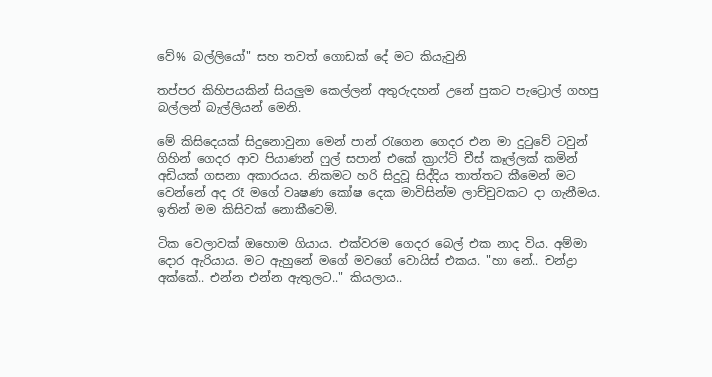වේ% බල්ලියෝ" සහ තවත් ගොඩක් දේ මට කියැවුනි

තප්පර කිහිපයකින් සියලුම කෙල්ලන් අතුරුදහන් උනේ පුකට පැට්‍රොල් ගහපු බල්ලන් බැල්ලියන් මෙනි.

මේ කිසිදෙයක් සිදුනොවුනා මෙන් පාන් රැගෙන ගෙදර එන මා දුටුවේ ටවුන් ගිහින් ගෙදර ආව පියාණන් ෆුල් සපාන් එකේ ක්‍රාෆ්ට් චීස් කෑල්ලක් කමින් අඩියක් ගසනා අකාරයය. නිකමට හරි සිදුවූ සිද්දිය තාත්තට කීමෙන් මට වෙන්නේ අද රෑ මගේ වෘෂණ කෝෂ දෙක මාවිසින්ම ලාච්චුවකට දා ගැනීමය. ඉතින් මම කිසිවක් නොකීවෙමි.

ටික වෙලාවක් ඔහොම ගියාය. එක්වරම ගෙදර බෙල් එක නාද විය. අම්මා දොර ඇරියාය. මට ඇහුනේ මගේ මවගේ වොයිස් එකය. "හා නේ.. චන්ද්‍රා අක්කේ.. එන්න එන්න ඇතුලට.." කියලාය..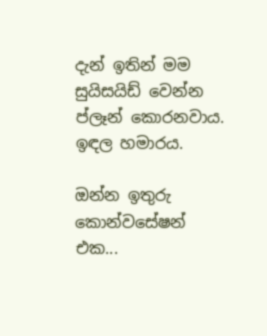දැන් ඉතින් මම සුයිසයිඩ් වෙන්න ප්ලෑන් කොරනවාය. ඉඳල හමාරය.

ඔන්න ඉතුරු කොන්වසේෂන් එක...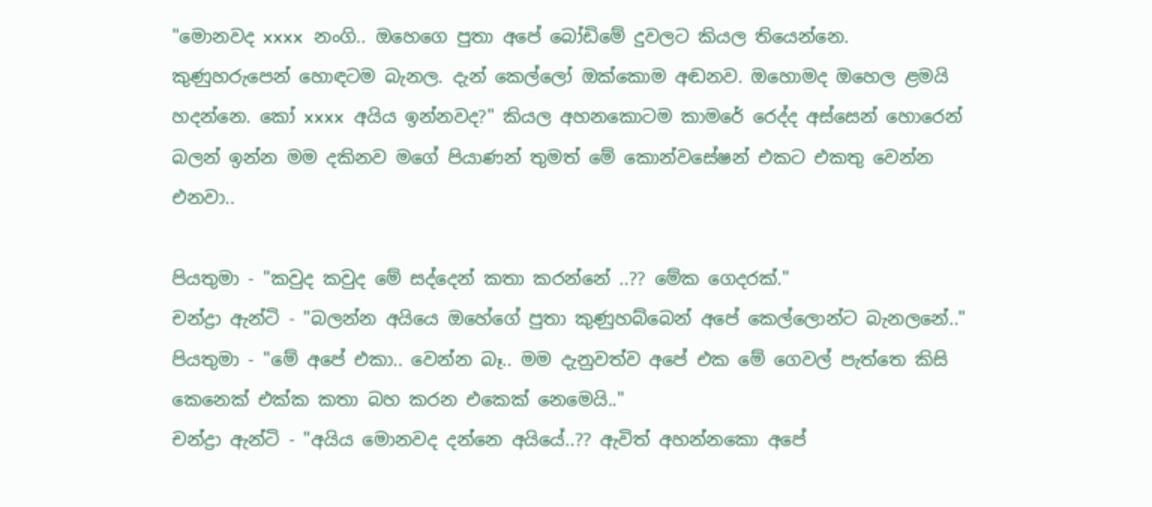"මොනවද xxxx  නංගි.. ඔහෙගෙ පුතා අපේ බෝඩිමේ දුවලට කියල තියෙන්නෙ. කුණුහරුපෙන් හොඳටම බැනල. දැන් කෙල්ලෝ ඔක්කොම අඬනව. ඔහොමද ඔහෙල ළමයි හදන්නෙ. කෝ xxxx  අයිය ඉන්නවද?" කියල අහනකොටම කාමරේ රෙද්ද අස්සෙන් හොරෙන් බලන් ඉන්න මම දකිනව මගේ පියාණන් තුමත් මේ කොන්වසේෂන් එකට එකතු වෙන්න එනවා..

පියතුමා - "කවුද කවුද මේ සද්දෙන් කතා කරන්නේ ..?? මේක ගෙදරක්."
චන්ද්‍රා ඇන්ටි - "බලන්න අයියෙ ඔහේගේ පුතා කුණුහබ්බෙන් අපේ කෙල්ලොන්ට බැනලනේ.."
පියතුමා - "මේ අපේ එකා.. වෙන්න බෑ.. මම දැනුවත්ව අපේ එක මේ ගෙවල් පැත්තෙ කිසි කෙනෙක් එක්ක කතා බහ කරන එකෙක් නෙමෙයි.."
චන්ද්‍රා ඇන්ටි - "අයිය මොනවද දන්නෙ අයියේ..?? ඇවිත් අහන්නකො අපේ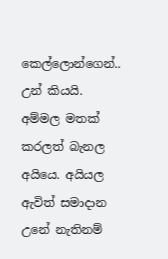කෙල්ලොන්ගෙන්.. උන් කියයි. අම්මල මතක් කරලත් බැනල අයියෙ. අයියල ඇවිත් සමාදාන උනේ නැතිනම්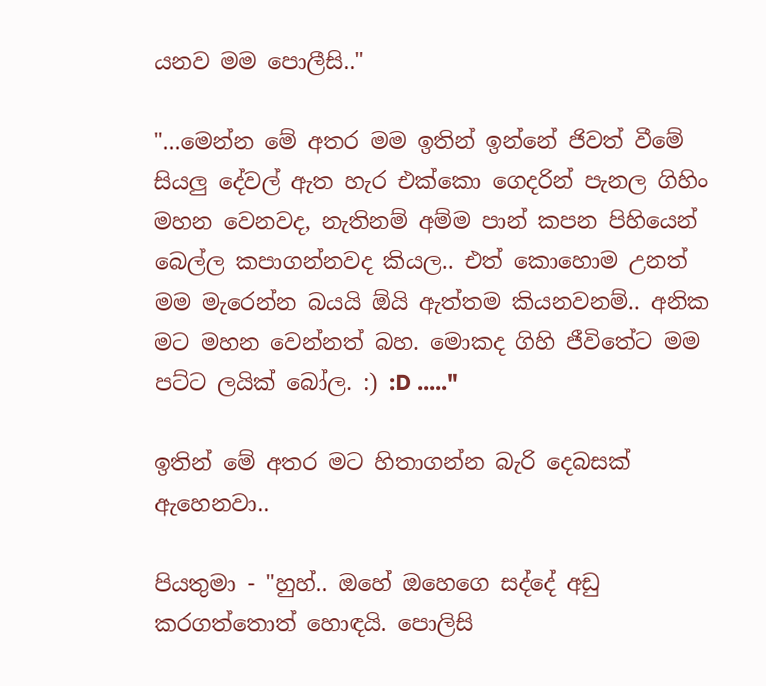යනව මම පොලීසි.."

"...මෙන්න මේ අතර මම ඉතින් ඉන්නේ ජිවත් වීමේ සියලු දේවල් ඇත හැර එක්කො ගෙදරින් පැනල ගිහිං මහන වෙනවද, නැතිනම් අම්ම පාන් කපන පිහියෙන් බෙල්ල කපාගන්නවද කියල.. එත් කොහොම උනත් මම මැරෙන්න බයයි ඕයි ඇත්තම කියනවනම්.. අනික මට මහන වෙන්නත් බහ. මොකද ගිහි ජීවිතේට මම පට්ට ලයික් බෝල. :) :D ....."

ඉතින් මේ අතර මට හිතාගන්න බැරි දෙබසක් ඇහෙනවා..

පියතුමා - "හුහ්.. ඔහේ ඔහෙගෙ සද්දේ අඩු කරගත්තොත් හොඳයි. පොලිසි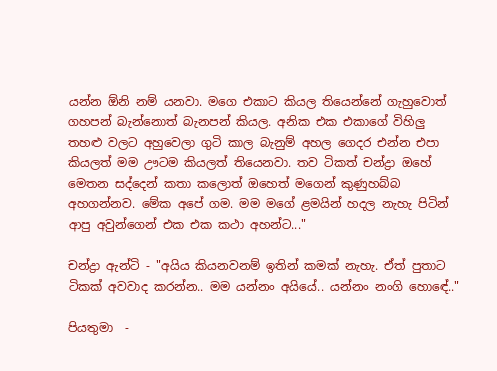යන්න ඕනි නම් යනවා. මගෙ එකාට කියල තියෙන්නේ ගැහුවොත් ගහපන් බැන්නොත් බැනපන් කියල. අනික එක එකාගේ විහිලු තහළු වලට අහුවෙලා ගුටි කාල බැනුම් අහල ගෙදර එන්න එපා කියලත් මම ඌටම කියලත් තියෙනවා. තව ටිකත් චන්ද්‍රා ඔහේ මෙතන සද්දෙන් කතා කලොත් ඔහෙත් මගෙන් කුණුහබ්බ අහගන්නව. මේක අපේ ගම. මම මගේ ළමයින් හදල නැහැ පිටින් ආපු අවුන්ගෙන් එක එක කථා අහන්ට..."

චන්ද්‍රා ඇන්ටි - "අයිය කියනවනම් ඉතින් කමක් නැහැ. ඒත් පුතාට ටිකක් අවවාද කරන්න.. මම යන්නං අයියේ.. යන්නං නංගි හොඳේ.."

පියතුමා  -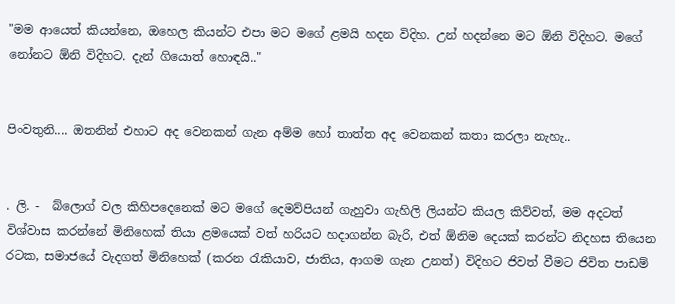"මම ආයෙත් කියන්නෙ, ඔහෙල කියන්ට එපා මට මගේ ළමයි හදන විදිහ. උන් හදන්නෙ මට ඕනි විදිහට. මගේ නෝනට ඕනි විදිහට. දැන් ගියොත් හොඳයි.."


පිංවතුනි.... ඔතනින් එහාට අද වෙනකන් ගැන අම්ම හෝ තාත්ත අද වෙනකන් කතා කරලා නැහැ..


. ලි. -  බ්ලොග් වල කිහිපදෙනෙක් මට මගේ දෙමව්පියන් ගැහුවා ගැහිලි ලියන්ට කියල කිව්වත්, මම අදටත් විශ්වාස කරන්නේ මිනිහෙක් තියා ළමයෙක් වත් හරියට හදාගන්න බැරි, එත් ඕනිම දෙයක් කරන්ට නිදහස තියෙන රටක, සමාජයේ වැදගත් මිනිහෙක් (කරන රැකියාව, ජාතිය, ආගම ගැන උනත්) විදිහට ජිවත් වීමට ජිවිත පාඩම්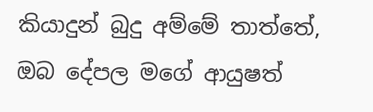කියාදුන් බුදු අම්මේ තාත්තේ, ඔබ දේපල මගේ ආයුෂත්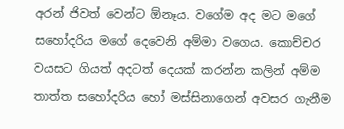අරන් ජිවත් වෙන්ට ඕනෑය. වගේම අද මට මගේ සහෝදරිය මගේ දෙවෙනි අම්මා වගෙය. කොච්චර වයසට ගියත් අදටත් දෙයක් කරන්න කලින් අම්ම තාත්ත සහෝදරිය හෝ මස්සිනාගෙන් අවසර ගැනීම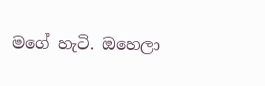මගේ හැටි. ඔහෙලා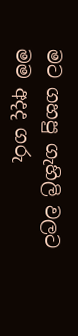මට ගහපු ගැහිලි වලට මම අදද ගරු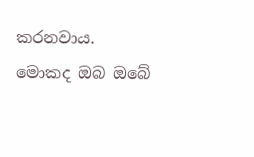කරනවාය. මොකද ඔබ ඔබේ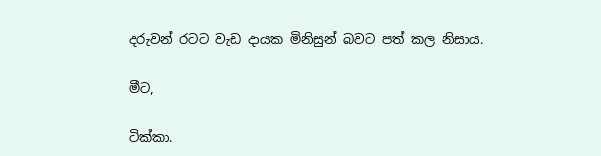දරුවන් රටට වැඩ දායක මිනිසුන් බවට පත් කල නිසාය.

මීට,

ටික්කා.